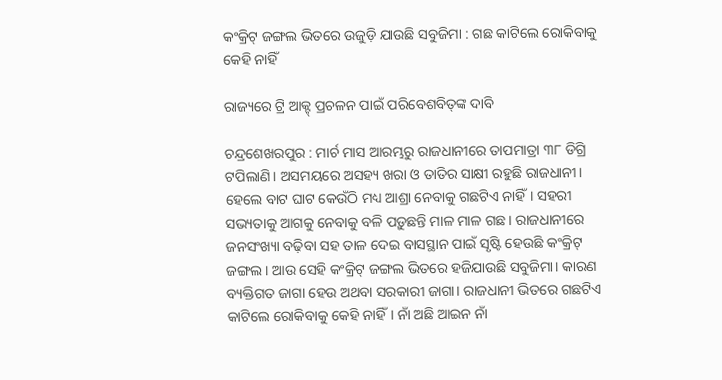କଂକ୍ରିଟ୍‌ ଜଙ୍ଗଲ ଭିତରେ ଉଜୁଡ଼ି ଯାଉଛି ସବୁଜିମା : ଗଛ କାଟିଲେ ରୋକିବାକୁ କେହି ନାହିଁ

ରାଜ୍ୟରେ ଟ୍ରି ଆକ୍ଟ୍‌ ପ୍ରଚଳନ ପାଇଁ ପରିବେଶବିତ୍‌ଙ୍କ ଦାବି

ଚନ୍ଦ୍ରଶେଖରପୁର : ମାର୍ଚ ମାସ ଆରମ୍ଭରୁ ରାଜଧାନୀରେ ତାପମାତ୍ରା ୩୮ ଡିଗ୍ରି ଟପିଲାଣି। ଅସମୟରେ ଅସହ୍ୟ ଖରା ଓ ତାତିର ସାକ୍ଷୀ ରହୁଛି ରାଜଧାନୀ। ହେଲେ ବାଟ ଘାଟ କେଉଁଠି ମଧ୍ୟ ଆଶ୍ରା ନେବାକୁ ଗଛଟିଏ ନାହିଁ। ସହରୀ ସଭ୍ୟତାକୁ ଆଗକୁ ନେବାକୁ ବଳି ପଡ଼ୁଛନ୍ତି ମାଳ ମାଳ ଗଛ। ରାଜଧାନୀରେ ଜନସଂଖ୍ୟା ବଢ଼ିବା ସହ ତାଳ ଦେଇ ବାସସ୍ଥାନ ପାଇଁ ସୃଷ୍ଟି ହେଉଛି କଂକ୍ରିଟ୍‌ ଜଙ୍ଗଲ। ଆଉ ସେହି କଂକ୍ରିଟ୍‌ ଜଙ୍ଗଲ ଭିତରେ ହଜିଯାଉଛି ସବୁଜିମା। କାରଣ ବ୍ୟକ୍ତିଗତ ଜାଗା ହେଉ ଅଥବା ସରକାରୀ ଜାଗା। ରାଜଧାନୀ ଭିତରେ ଗଛଟିଏ କାଟିଲେ ରୋକିବାକୁ କେହି ନାହିଁ। ନାଁ ଅଛି ଆଇନ ନାଁ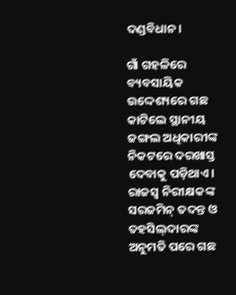ଦଣ୍ଡବିଧାନ।

ଗାଁ ଗହଳିରେ ବ୍ୟବସାୟିକ ଉଦ୍ଦେଶ୍ୟରେ ଗଛ କାଟିଲେ ସ୍ଥାନୀୟ ଜଙ୍ଗଲ ଅଧିକାରୀଙ୍କ ନିକଟରେ ଦରଖାସ୍ତ ଦେବାକୁ ପଡ଼ିଥାଏ। ରାଜସ୍ୱ ନିରୀକ୍ଷକଙ୍କ ସରଜମିନ୍‌ ତଦନ୍ତ ଓ ତହସିଲ୍‌ଦାରଙ୍କ ଅନୁମତି ପରେ ଗଛ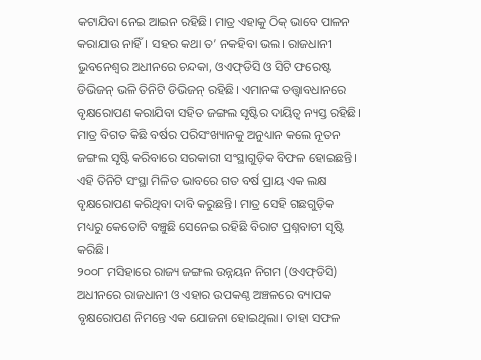କଟାଯିବା ନେଇ ଆଇନ ରହିଛି। ମାତ୍ର ଏହାକୁ ଠିକ୍‌ ଭାବେ ପାଳନ କରାଯାଉ ନାହିଁ। ସହର କଥା ତ’ ନକହିବା ଭଲ। ରାଜଧାନୀ ଭୁବନେଶ୍ୱର ଅଧୀନରେ ଚନ୍ଦକା, ଓଏଫ୍‌ଡିସି ଓ ସିଟି ଫରେଷ୍ଟ ଡିଭିଜନ୍‌ ଭଳି ତିନିଟି ଡିଭିଜନ୍‌ ରହିଛି। ଏମାନଙ୍କ ତତ୍ତ୍ୱାବଧାନରେ ବୃକ୍ଷରୋପଣ କରାଯିବା ସହିତ ଜଙ୍ଗଲ ସୃଷ୍ଟିର ଦାୟିତ୍ୱ ନ୍ୟସ୍ତ ରହିଛି। ମାତ୍ର ବିଗତ କିଛି ବର୍ଷର ପରିସଂଖ୍ୟାନକୁ ଅନୁଧ୍ୟାନ କଲେ ନୂତନ ଜଙ୍ଗଲ ସୃଷ୍ଟି କରିବାରେ ସରକାରୀ ସଂସ୍ଥାଗୁଡ଼ିକ ବିଫଳ ହୋଇଛନ୍ତି। ଏହି ତିନିଟି ସଂସ୍ଥା ମିଳିତ ଭାବରେ ଗତ ବର୍ଷ ପ୍ରାୟ ଏକ ଲକ୍ଷ ବୃକ୍ଷରୋପଣ କରିଥିବା ଦାବି କରୁଛନ୍ତି। ମାତ୍ର ସେହି ଗଛଗୁଡ଼ିକ ମଧ୍ୟରୁ କେତୋଟି ବଞ୍ଚୁଛି ସେନେଇ ରହିଛି ବିରାଟ ପ୍ରଶ୍ନବାଚୀ ସୃଷ୍ଟି କରିଛି।
୨୦୦୮ ମସିହାରେ ରାଜ୍ୟ ଜଙ୍ଗଲ ଉନ୍ନୟନ ନିଗମ (ଓଏଫ୍‌ଡିସି) ଅଧୀନରେ ରାଜଧାନୀ ଓ ଏହାର ଉପକଣ୍ଠ ଅଞ୍ଚଳରେ ବ୍ୟାପକ ବୃକ୍ଷରୋପଣ ନିମନ୍ତେ ଏକ ଯୋଜନା ହୋଇଥିଲା। ତାହା ସଫଳ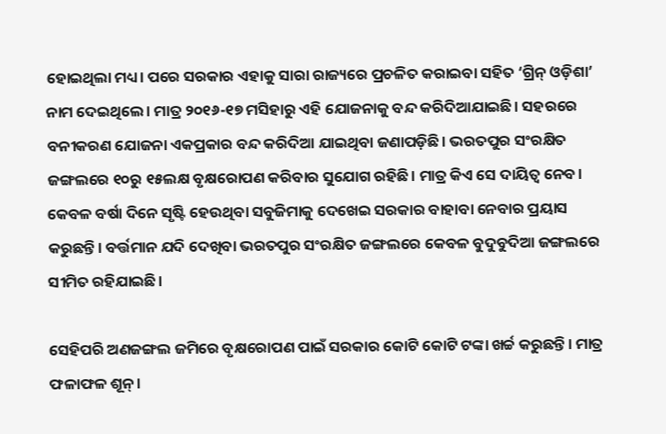ହୋଇଥିଲା ମଧ୍ୟ। ପରେ ସରକାର ଏହାକୁ ସାରା ରାଜ୍ୟରେ ପ୍ରଚଳିତ କରାଇବା ସହିତ ‘ଗ୍ରିନ୍‌ ଓଡ଼ିଶା’ ନାମ ଦେଇଥିଲେ। ମାତ୍ର ୨୦୧୬-୧୭ ମସିହାରୁ ଏହି ଯୋଜନାକୁ ବନ୍ଦ କରିଦିଆଯାଇଛି। ସହରରେ ବନୀକରଣ ଯୋଜନା ଏକପ୍ରକାର ବନ୍ଦ କରିଦିଆ ଯାଇଥିବା ଜଣାପଡ଼ିଛି। ଭରତପୁର ସଂରକ୍ଷିତ ଜଙ୍ଗଲରେ ୧୦ରୁ ୧୫ଲକ୍ଷ ବୃକ୍ଷରୋପଣ କରିବାର ସୁଯୋଗ ରହିଛି। ମାତ୍ର କିଏ ସେ ଦାୟିତ୍ୱ ନେବ। କେବଳ ବର୍ଷା ଦିନେ ସୃଷ୍ଟି ହେଉଥିବା ସବୁଜିମାକୁ ଦେଖେଇ ସରକାର ବାହାବା ନେବାର ପ୍ରୟାସ କରୁଛନ୍ତି। ବର୍ତ୍ତମାନ ଯଦି ଦେଖିବା ଭରତପୁର ସଂରକ୍ଷିତ ଜଙ୍ଗଲରେ କେବଳ ବୁଦୁବୁଦିଆ ଜଙ୍ଗଲରେ ସୀମିତ ରହିଯାଇଛି।

ସେହିପରି ଅଣଜଙ୍ଗଲ ଜମିରେ ବୃକ୍ଷରୋପଣ ପାଇଁ ସରକାର କୋଟି କୋଟି ଟଙ୍କା ଖର୍ଚ୍ଚ କରୁଛନ୍ତି। ମାତ୍ର ଫଳାଫଳ ଶୂନ୍‌।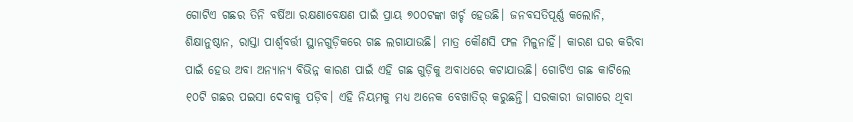ଗୋଟିଏ ଗଛର ତିନି ବର୍ଷିଆ ରକ୍ଷଣାବେକ୍ଷଣ ପାଇଁ ପ୍ରାୟ ୭୦୦ଟଙ୍କା ଖର୍ଚ୍ଚ ହେଉଛି। ଜନବସତିପୂର୍ଣ୍ଣ କଲୋନି, ଶିକ୍ଷାନୁଷ୍ଠାନ, ରାସ୍ତା ପାର୍ଶ୍ୱବର୍ତ୍ତୀ ସ୍ଥାନଗୁଡ଼ିକରେ ଗଛ ଲଗାଯାଉଛି। ମାତ୍ର କୌଣସି ଫଳ ମିଳୁନାହିଁ। କାରଣ ଘର କରିବା ପାଇଁ ହେଉ ଅବା ଅନ୍ୟାନ୍ୟ ବିଭିନ୍ନ କାରଣ ପାଇଁ ଏହି ଗଛ ଗୁଡ଼ିକୁ ଅବାଧରେ କଟାଯାଉଛି। ଗୋଟିଏ ଗଛ କାଟିଲେ ୧୦ଟି ଗଛର ପଇସା ଦେବାକୁ ପଡ଼ିବ। ଏହି ନିୟମକୁ ମଧ୍ୟ ଅନେକ ବେଖାତିର୍‌ କରୁଛନ୍ତି। ସରକାରୀ ଜାଗାରେ ଥିବା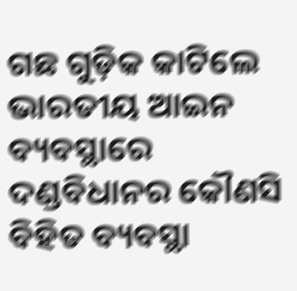ଗଛ ଗୁଡ଼ିକ କାଟିଲେ ଭାରତୀୟ ଆଇନ ବ୍ୟବସ୍ଥାରେ ଦଣ୍ଡବିଧାନର କୌଣସି ବିହିତ ବ୍ୟବସ୍ଥା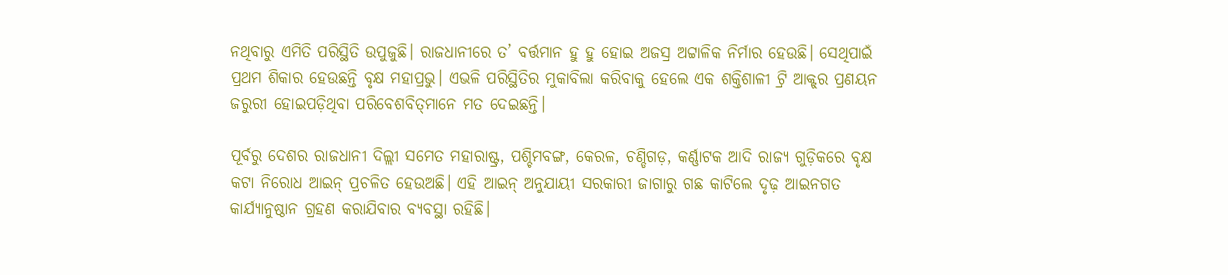ନଥିବାରୁ ଏମିତି ପରିସ୍ଥିତି ଉପୁଜୁଛି। ରାଜଧାନୀରେ ତ’ ବର୍ତ୍ତମାନ ହୁ ହୁ ହୋଇ ଅଜସ୍ର ଅଟ୍ଟାଳିକ ନିର୍ମାର ହେଉଛି। ସେଥିପାଇଁ ପ୍ରଥମ ଶିକାର ହେଉଛନ୍ତି ବୃକ୍ଷ ମହାପ୍ରଭୁ। ଏଭଳି ପରିସ୍ଥିତିର ମୁକାବିଲା କରିବାକୁ ହେଲେ ଏକ ଶକ୍ତିଶାଳୀ ଟ୍ରି ଆକ୍ଟ୍‌ର ପ୍ରଣୟନ ଜରୁରୀ ହୋଇପଡ଼ିଥିବା ପରିବେଶବିତ୍‌ମାନେ ମତ ଦେଇଛନ୍ତି।

ପୂର୍ବରୁ ଦେଶର ରାଜଧାନୀ ଦିଲ୍ଲୀ ସମେତ ମହାରାଷ୍ଟ୍ର, ପଶ୍ଚିମବଙ୍ଗ, କେରଳ, ଚଣ୍ଡିଗଡ଼, କର୍ଣ୍ଣାଟକ ଆଦି ରାଜ୍ୟ ଗୁଡ଼ିକରେ ବୃକ୍ଷ କଟା ନିରୋଧ ଆଇନ୍‌ ପ୍ରଚଳିତ ହେଉଅଛି। ଏହି ଆଇନ୍‌ ଅନୁଯାୟୀ ସରକାରୀ ଜାଗାରୁ ଗଛ କାଟିଲେ ଦୃଢ଼ ଆଇନଗତ କାର୍ଯ୍ୟାନୁଷ୍ଠାନ ଗ୍ରହଣ କରାଯିବାର ବ୍ୟବସ୍ଥା ରହିଛି।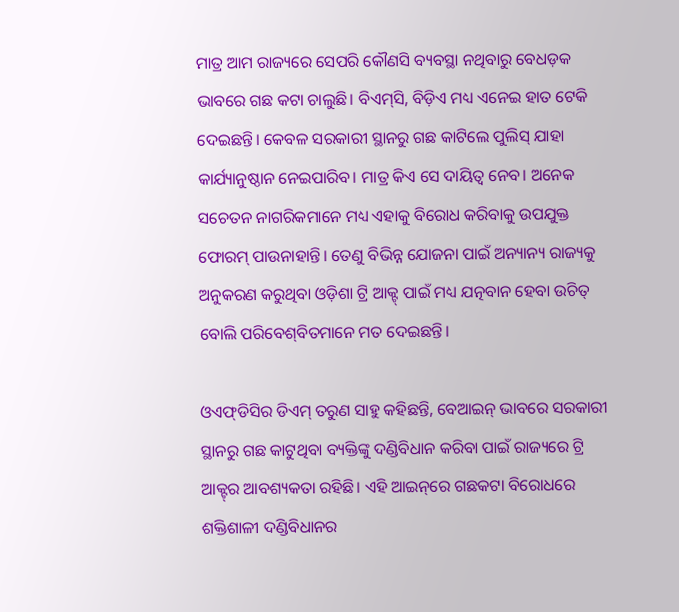ମାତ୍ର ଆମ ରାଜ୍ୟରେ ସେପରି କୌଣସି ବ୍ୟବସ୍ଥା ନଥିବାରୁ ବେଧଡ଼କ ଭାବରେ ଗଛ କଟା ଚାଲୁଛି। ବିଏମ୍‌ସି, ବିଡ଼ିଏ ମଧ୍ୟ ଏନେଇ ହାତ ଟେକି ଦେଇଛନ୍ତି। କେବଳ ସରକାରୀ ସ୍ଥାନରୁ ଗଛ କାଟିଲେ ପୁଲିସ୍‌ ଯାହା କାର୍ଯ୍ୟାନୁଷ୍ଠାନ ନେଇପାରିବ। ମାତ୍ର କିଏ ସେ ଦାୟିତ୍ୱ ନେବ। ଅନେକ ସଚେତନ ନାଗରିକମାନେ ମଧ୍ୟ ଏହାକୁ ବିରୋଧ କରିବାକୁ ଉପଯୁକ୍ତ ଫୋରମ୍‌ ପାଉନାହାନ୍ତି। ତେଣୁ ବିଭିନ୍ନ ଯୋଜନା ପାଇଁ ଅନ୍ୟାନ୍ୟ ରାଜ୍ୟକୁ ଅନୁକରଣ କରୁଥିବା ଓଡ଼ିଶା ଟ୍ରି ଆକ୍ଟ୍‌ ପାଇଁ ମଧ୍ୟ ଯତ୍ନବାନ ହେବା ଉଚିତ୍‌ ବୋଲି ପରିବେଶ୍‌ବିତମାନେ ମତ ଦେଇଛନ୍ତି।

ଓଏଫ୍‌ଡିସିର ଡିଏମ୍‌ ତରୁଣ ସାହୁ କହିଛନ୍ତି, ବେଆଇନ୍‌ ଭାବରେ ସରକାରୀ ସ୍ଥାନରୁ ଗଛ କାଟୁଥିବା ବ୍ୟକ୍ତିଙ୍କୁ ଦଣ୍ଡିବିଧାନ କରିବା ପାଇଁ ରାଜ୍ୟରେ ଟ୍ରି ଆକ୍ଟ୍‌ର ଆବଶ୍ୟକତା ରହିଛି। ଏହି ଆଇନ୍‌ରେ ଗଛକଟା ବିରୋଧରେ ଶକ୍ତିଶାଳୀ ଦଣ୍ଡିବିଧାନର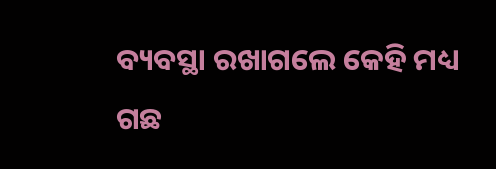ବ୍ୟବସ୍ଥା ରଖାଗଲେ କେହି ମଧ୍ୟ ଗଛ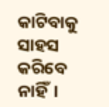କାଟିବାକୁ ସାହସ କରିବେ ନାହିଁ।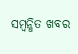ସମ୍ବନ୍ଧିତ ଖବର